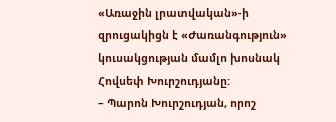«Առաջին լրատվական»-ի զրուցակիցն է «Ժառանգություն» կուսակցության մամլո խոսնակ Հովսեփ Խուրշուդյանը:
– Պարոն Խուրշուդյան, որոշ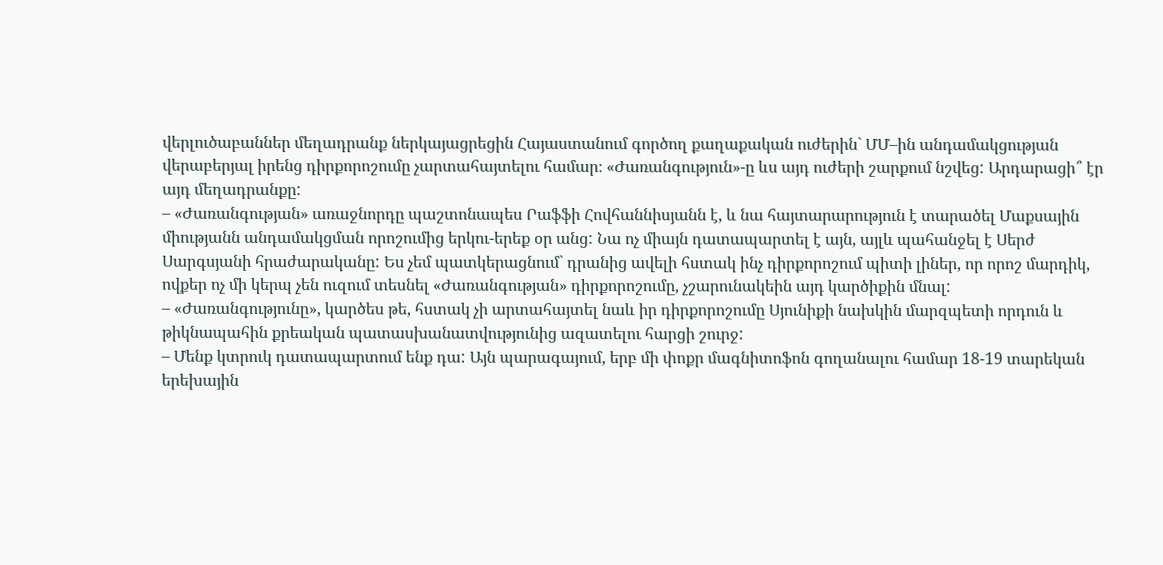վերլուծաբաններ մեղադրանք ներկայացրեցին Հայաստանում գործող քաղաքական ուժերին` ՄՄ–ին անդամակցության վերաբերյալ իրենց դիրքորոշումը չարտահայտելու համար։ «Ժառանգություն»-ը ևս այդ ուժերի շարքում նշվեց: Արդարացի՞ էր այդ մեղադրանքը:
– «Ժառանգության» առաջնորդը պաշտոնապես Րաֆֆի Հովհաննիսյանն է, և նա հայտարարություն է տարածել Մաքսային միությանն անդամակցման որոշումից երկու-երեք օր անց: Նա ոչ միայն դատապարտել է այն, այլև պահանջել է Սերժ Սարգսյանի հրաժարականը: Ես չեմ պատկերացնում` դրանից ավելի հստակ ինչ դիրքորոշում պիտի լիներ, որ որոշ մարդիկ, ովքեր ոչ մի կերպ չեն ուզում տեսնել «Ժառանգության» դիրքորոշումը, չշարունակեին այդ կարծիքին մնալ:
– «Ժառանգությունը», կարծես թե, հստակ չի արտահայտել նաև իր դիրքորոշումը Սյունիքի նախկին մարզպետի որդուն և թիկնապահին քրեական պատասխանատվությունից ազատելու հարցի շուրջ:
– Մենք կտրուկ դատապարտում ենք դա: Այն պարագայում, երբ մի փոքր մագնիտոֆոն գողանալու համար 18-19 տարեկան երեխային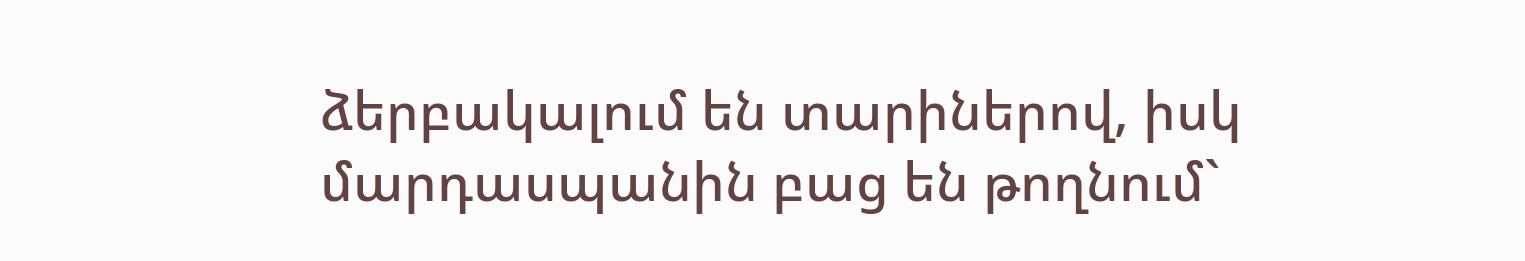ձերբակալում են տարիներով, իսկ մարդասպանին բաց են թողնում`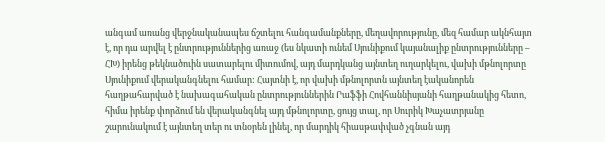անգամ առանց վերջնականապես ճշտելու հանգամանքները, մեղավորությունը, մեզ համար ակնհայտ է, որ դա արվել է ընտրություններից առաջ (ես նկատի ունեմ Սյունիքում կայանալիք ընտրությունները – ՀԽ) իրենց թեկնածուին սատարելու միտումով, այդ մարդկանց այնտեղ ուղարկելու, վախի մթնոլորտը Սյունիքում վերականգնելու համար: Հայտնի է, որ վախի մթնոլորտն այնտեղ էականորեն հաղթահարված է նախագահական ընտրություններին Րաֆֆի Հովհաննիսյանի հաղթանակից հետո, հիմա իրենք փորձում են վերականգնել այդ մթնոլորտը, ցույց տալ, որ Սուրիկ Խաչատրյանը շարունակում է այնտեղ տեր ու տնօրեն լինել, որ մարդիկ հիասթափված չգնան այդ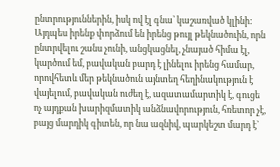ընտրություններին, իսկ ով էլ գնա՝ կաշառված կլինի: Այդպես իրենք փորձում են իրենց թույլ թեկնածուին, որն ընտրվելու շանս չունի, անցկացնել, չնայած հիմա էլ, կարծում եմ, բավական բարդ է լինելու իրենց համար, որովհետև մեր թեկնածուն այնտեղ հեղինակություն է վայելում, բավական ուժեղ է, ազատամարտիկ է, գուցե ոչ այդքան խարիզմատիկ անձնավորություն, հռետոր չէ, բայց մարդիկ գիտեն, որ նա ազնիվ, պարկեշտ մարդ է`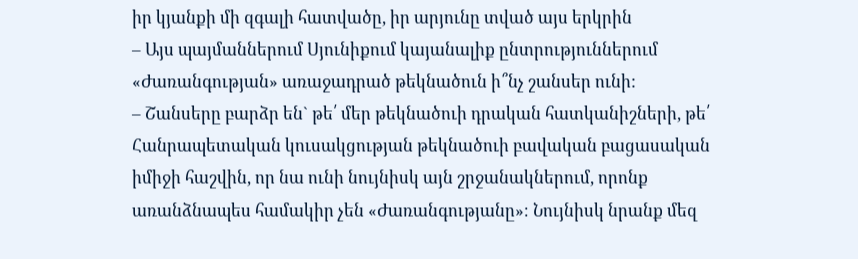իր կյանքի մի զգալի հատվածը, իր արյունը տված այս երկրին
– Այս պայմաններում Սյունիքում կայանալիք ընտրություններում «Ժառանգության» առաջադրած թեկնածուն ի՞նչ շանսեր ունի:
– Շանսերը բարձր են` թե՛ մեր թեկնածուի դրական հատկանիշների, թե՛ Հանրապետական կուսակցության թեկնածուի բավական բացասական իմիջի հաշվին, որ նա ունի նույնիսկ այն շրջանակներում, որոնք առանձնապես համակիր չեն «Ժառանգությանը»։ Նույնիսկ նրանք մեզ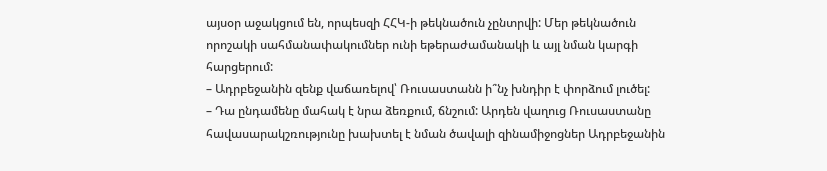այսօր աջակցում են, որպեսզի ՀՀԿ-ի թեկնածուն չընտրվի: Մեր թեկնածուն որոշակի սահմանափակումներ ունի եթերաժամանակի և այլ նման կարգի հարցերում:
– Ադրբեջանին զենք վաճառելով՝ Ռուսաստանն ի՞նչ խնդիր է փորձում լուծել:
– Դա ընդամենը մահակ է նրա ձեռքում, ճնշում: Արդեն վաղուց Ռուսաստանը հավասարակշռությունը խախտել է նման ծավալի զինամիջոցներ Ադրբեջանին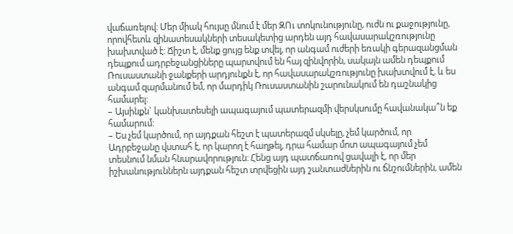վաճառելով: Մեր միակ հույսը մնում է մեր ԶՈւ տոկունությունը, ուժն ու քաջությունը, որովհետև զինատեսակների տեսակետից արդեն այդ հավասարակշռությունը խախտված է: Ճիշտ է, մենք ցույց ենք տվել, որ անգամ ուժերի եռակի գերազանցման դեպքում ադրբեջանցիները պարտվում են հայ զինվորին, սակայն ամեն դեպքում Ռուսաստանի ջանքերի արդյունքն է, որ հավասարակշռությունը խախտվում է, և ես անգամ զարմանում եմ, որ մարդիկ Ռուսաստանին շարունակում են դաշնակից համարել:
– Այսինքն` կանխատեսելի ապագայում պատերազմի վերսկսումը հավանակա՞ն եք համարում:
– Ես չեմ կարծում, որ այդքան հեշտ է պատերազմ սկսելը, չեմ կարծում, որ Ադրբեջանը վստահ է, որ կարող է հաղթել, դրա համար մոտ ապագայում չեմ տեսնում նման հնարավորություն: Հենց այդ պատճառով ցավալի է, որ մեր իշխանություններն այդքան հեշտ տրվեցին այդ շանտաժներին ու ճնշումներին, ամեն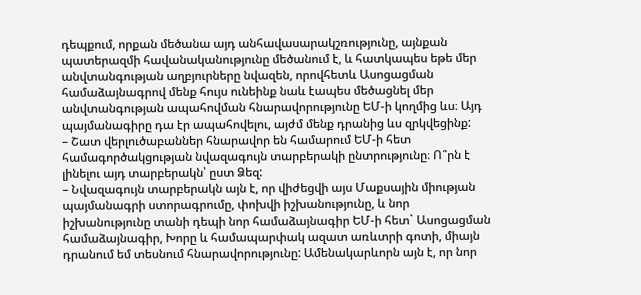դեպքում, որքան մեծանա այդ անհավասարակշռությունը, այնքան պատերազմի հավանականությունը մեծանում է, և հատկապես եթե մեր անվտանգության աղբյուրները նվազեն, որովհետև Ասոցացման համաձայնագրով մենք հույս ունեինք նաև էապես մեծացնել մեր անվտանգության ապահովման հնարավորությունը ԵՄ-ի կողմից ևս։ Այդ պայմանագիրը դա էր ապահովելու, այժմ մենք դրանից ևս զրկվեցինք:
– Շատ վերլուծաբաններ հնարավոր են համարում ԵՄ-ի հետ համագործակցության նվազագույն տարբերակի ընտրությունը։ Ո՞րն է լինելու այդ տարբերակն՝ ըստ Ձեզ:
– Նվազագույն տարբերակն այն է, որ վիժեցվի այս Մաքսային միության պայմանագրի ստորագրումը, փոխվի իշխանությունը, և նոր իշխանությունը տանի դեպի նոր համաձայնագիր ԵՄ-ի հետ` Ասոցացման համաձայնագիր, Խորը և համապարփակ ազատ առևտրի գոտի, միայն դրանում եմ տեսնում հնարավորությունը: Ամենակարևորն այն է, որ նոր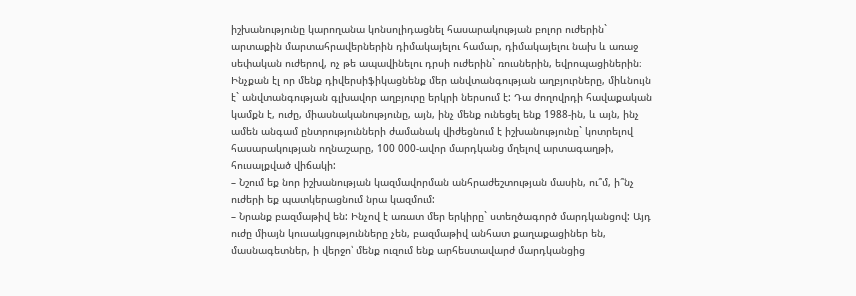իշխանությունը կարողանա կոնսոլիդացնել հասարակության բոլոր ուժերին` արտաքին մարտահրավերներին դիմակայելու համար, դիմակայելու նախ և առաջ սեփական ուժերով, ոչ թե ապավինելու դրսի ուժերին` ռուսներին, եվրոպացիներին։ Ինչքան էլ որ մենք դիվերսիֆիկացնենք մեր անվտանգության աղբյուրները, միևնույն է` անվտանգության գլխավոր աղբյուրը երկրի ներսում է: Դա ժողովրդի հավաքական կամքն է, ուժը, միասնականությունը, այն, ինչ մենք ունեցել ենք 1988-ին, և այն, ինչ ամեն անգամ ընտրությունների ժամանակ վիժեցնում է իշխանությունը` կոտրելով հասարակության ողնաշարը, 100 000-ավոր մարդկանց մղելով արտագաղթի, հուսալքված վիճակի:
– Նշում եք նոր իշխանության կազմավորման անհրաժեշտության մասին, ու՞մ, ի՞նչ ուժերի եք պատկերացնում նրա կազմում:
– Նրանք բազմաթիվ են: Ինչով է առատ մեր երկիրը` ստեղծագործ մարդկանցով: Այդ ուժը միայն կուսակցությունները չեն, բազմաթիվ անհատ քաղաքացիներ են, մասնագետներ, ի վերջո՝ մենք ուզում ենք արհեստավարժ մարդկանցից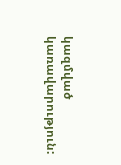կազմված կառավարություն: